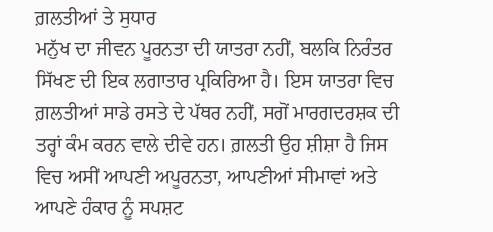ਗ਼ਲਤੀਆਂ ਤੇ ਸੁਧਾਰ
ਮਨੁੱਖ ਦਾ ਜੀਵਨ ਪੂਰਨਤਾ ਦੀ ਯਾਤਰਾ ਨਹੀਂ, ਬਲਕਿ ਨਿਰੰਤਰ ਸਿੱਖਣ ਦੀ ਇਕ ਲਗਾਤਾਰ ਪ੍ਰਕਿਰਿਆ ਹੈ। ਇਸ ਯਾਤਰਾ ਵਿਚ ਗ਼ਲਤੀਆਂ ਸਾਡੇ ਰਸਤੇ ਦੇ ਪੱਥਰ ਨਹੀਂ, ਸਗੋਂ ਮਾਰਗਦਰਸ਼ਕ ਦੀ ਤਰ੍ਹਾਂ ਕੰਮ ਕਰਨ ਵਾਲੇ ਦੀਵੇ ਹਨ। ਗ਼ਲਤੀ ਉਹ ਸ਼ੀਸ਼ਾ ਹੈ ਜਿਸ ਵਿਚ ਅਸੀਂ ਆਪਣੀ ਅਪੂਰਨਤਾ, ਆਪਣੀਆਂ ਸੀਮਾਵਾਂ ਅਤੇ ਆਪਣੇ ਹੰਕਾਰ ਨੂੰ ਸਪਸ਼ਟ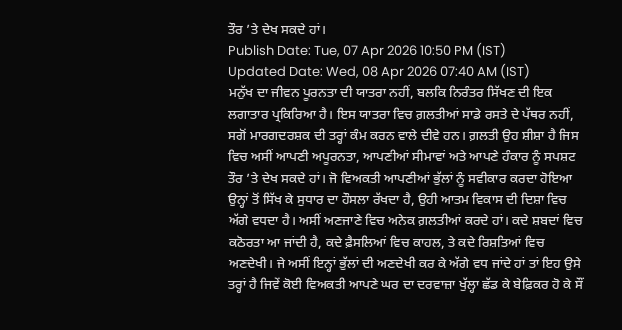ਤੌਰ ’ਤੇ ਦੇਖ ਸਕਦੇ ਹਾਂ।
Publish Date: Tue, 07 Apr 2026 10:50 PM (IST)
Updated Date: Wed, 08 Apr 2026 07:40 AM (IST)
ਮਨੁੱਖ ਦਾ ਜੀਵਨ ਪੂਰਨਤਾ ਦੀ ਯਾਤਰਾ ਨਹੀਂ, ਬਲਕਿ ਨਿਰੰਤਰ ਸਿੱਖਣ ਦੀ ਇਕ ਲਗਾਤਾਰ ਪ੍ਰਕਿਰਿਆ ਹੈ। ਇਸ ਯਾਤਰਾ ਵਿਚ ਗ਼ਲਤੀਆਂ ਸਾਡੇ ਰਸਤੇ ਦੇ ਪੱਥਰ ਨਹੀਂ, ਸਗੋਂ ਮਾਰਗਦਰਸ਼ਕ ਦੀ ਤਰ੍ਹਾਂ ਕੰਮ ਕਰਨ ਵਾਲੇ ਦੀਵੇ ਹਨ। ਗ਼ਲਤੀ ਉਹ ਸ਼ੀਸ਼ਾ ਹੈ ਜਿਸ ਵਿਚ ਅਸੀਂ ਆਪਣੀ ਅਪੂਰਨਤਾ, ਆਪਣੀਆਂ ਸੀਮਾਵਾਂ ਅਤੇ ਆਪਣੇ ਹੰਕਾਰ ਨੂੰ ਸਪਸ਼ਟ ਤੌਰ ’ਤੇ ਦੇਖ ਸਕਦੇ ਹਾਂ। ਜੋ ਵਿਅਕਤੀ ਆਪਣੀਆਂ ਭੁੱਲਾਂ ਨੂੰ ਸਵੀਕਾਰ ਕਰਦਾ ਹੋਇਆ ਉਨ੍ਹਾਂ ਤੋਂ ਸਿੱਖ ਕੇ ਸੁਧਾਰ ਦਾ ਹੌਸਲਾ ਰੱਖਦਾ ਹੈ, ਉਹੀ ਆਤਮ ਵਿਕਾਸ ਦੀ ਦਿਸ਼ਾ ਵਿਚ ਅੱਗੇ ਵਧਦਾ ਹੈ। ਅਸੀਂ ਅਣਜਾਣੇ ਵਿਚ ਅਨੇਕ ਗ਼ਲਤੀਆਂ ਕਰਦੇ ਹਾਂ। ਕਦੇ ਸ਼ਬਦਾਂ ਵਿਚ ਕਠੋਰਤਾ ਆ ਜਾਂਦੀ ਹੈ, ਕਦੇ ਫ਼ੈਸਲਿਆਂ ਵਿਚ ਕਾਹਲ, ਤੇ ਕਦੇ ਰਿਸ਼ਤਿਆਂ ਵਿਚ ਅਣਦੇਖੀ। ਜੇ ਅਸੀਂ ਇਨ੍ਹਾਂ ਭੁੱਲਾਂ ਦੀ ਅਣਦੇਖੀ ਕਰ ਕੇ ਅੱਗੇ ਵਧ ਜਾਂਦੇ ਹਾਂ ਤਾਂ ਇਹ ਉਸੇ ਤਰ੍ਹਾਂ ਹੈ ਜਿਵੇਂ ਕੋਈ ਵਿਅਕਤੀ ਆਪਣੇ ਘਰ ਦਾ ਦਰਵਾਜ਼ਾ ਖੁੱਲ੍ਹਾ ਛੱਡ ਕੇ ਬੇਫ਼ਿਕਰ ਹੋ ਕੇ ਸੌਂ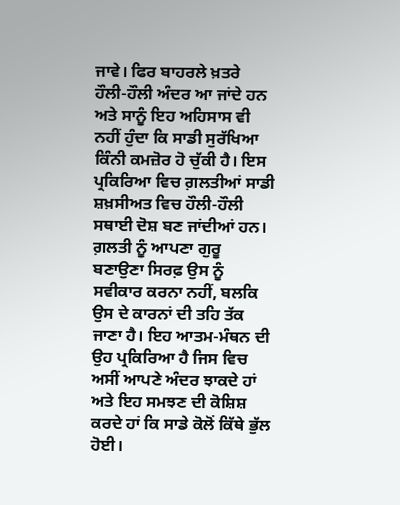ਜਾਵੇ। ਫਿਰ ਬਾਹਰਲੇ ਖ਼ਤਰੇ ਹੌਲੀ-ਹੌਲੀ ਅੰਦਰ ਆ ਜਾਂਦੇ ਹਨ ਅਤੇ ਸਾਨੂੰ ਇਹ ਅਹਿਸਾਸ ਵੀ ਨਹੀਂ ਹੁੰਦਾ ਕਿ ਸਾਡੀ ਸੁਰੱਖਿਆ ਕਿੰਨੀ ਕਮਜ਼ੋਰ ਹੋ ਚੁੱਕੀ ਹੈ। ਇਸ ਪ੍ਰਕਿਰਿਆ ਵਿਚ ਗ਼ਲਤੀਆਂ ਸਾਡੀ ਸ਼ਖ਼ਸੀਅਤ ਵਿਚ ਹੌਲੀ-ਹੌਲੀ ਸਥਾਈ ਦੋਸ਼ ਬਣ ਜਾਂਦੀਆਂ ਹਨ।
ਗ਼ਲਤੀ ਨੂੰ ਆਪਣਾ ਗੁਰੂ ਬਣਾਉਣਾ ਸਿਰਫ਼ ਉਸ ਨੂੰ ਸਵੀਕਾਰ ਕਰਨਾ ਨਹੀਂ, ਬਲਕਿ ਉਸ ਦੇ ਕਾਰਨਾਂ ਦੀ ਤਹਿ ਤੱਕ ਜਾਣਾ ਹੈ। ਇਹ ਆਤਮ-ਮੰਥਨ ਦੀ ਉਹ ਪ੍ਰਕਿਰਿਆ ਹੈ ਜਿਸ ਵਿਚ ਅਸੀਂ ਆਪਣੇ ਅੰਦਰ ਝਾਕਦੇ ਹਾਂ ਅਤੇ ਇਹ ਸਮਝਣ ਦੀ ਕੋਸ਼ਿਸ਼ ਕਰਦੇ ਹਾਂ ਕਿ ਸਾਡੇ ਕੋਲੋਂ ਕਿੱਥੇ ਭੁੱਲ ਹੋਈ।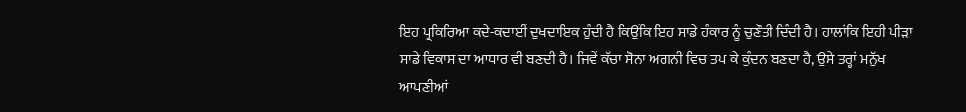ਇਹ ਪ੍ਰਕਿਰਿਆ ਕਦੇ-ਕਦਾਈਂ ਦੁਖਦਾਇਕ ਹੁੰਦੀ ਹੈ ਕਿਉਂਕਿ ਇਹ ਸਾਡੇ ਹੰਕਾਰ ਨੂੰ ਚੁਣੌਤੀ ਦਿੰਦੀ ਹੈ। ਹਾਲਾਂਕਿ ਇਹੀ ਪੀੜਾ ਸਾਡੇ ਵਿਕਾਸ ਦਾ ਆਧਾਰ ਵੀ ਬਣਦੀ ਹੈ। ਜਿਵੇਂ ਕੱਚਾ ਸੋਨਾ ਅਗਨੀ ਵਿਚ ਤਪ ਕੇ ਕੁੰਦਨ ਬਣਦਾ ਹੈ, ਉਸੇ ਤਰ੍ਹਾਂ ਮਨੁੱਖ ਆਪਣੀਆਂ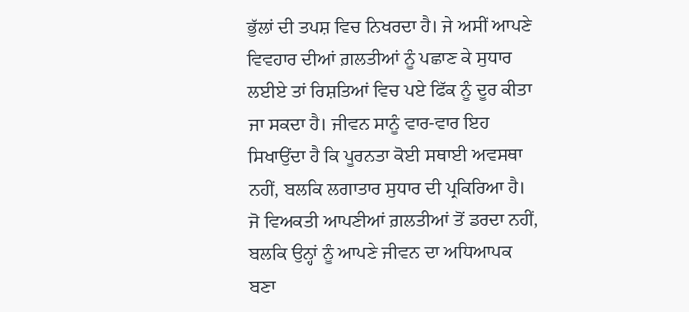ਭੁੱਲਾਂ ਦੀ ਤਪਸ਼ ਵਿਚ ਨਿਖਰਦਾ ਹੈ। ਜੇ ਅਸੀਂ ਆਪਣੇ ਵਿਵਹਾਰ ਦੀਆਂ ਗ਼ਲਤੀਆਂ ਨੂੰ ਪਛਾਣ ਕੇ ਸੁਧਾਰ ਲਈਏ ਤਾਂ ਰਿਸ਼ਤਿਆਂ ਵਿਚ ਪਏ ਫਿੱਕ ਨੂੰ ਦੂਰ ਕੀਤਾ ਜਾ ਸਕਦਾ ਹੈ। ਜੀਵਨ ਸਾਨੂੰ ਵਾਰ-ਵਾਰ ਇਹ ਸਿਖਾਉਂਦਾ ਹੈ ਕਿ ਪੂਰਨਤਾ ਕੋਈ ਸਥਾਈ ਅਵਸਥਾ ਨਹੀਂ, ਬਲਕਿ ਲਗਾਤਾਰ ਸੁਧਾਰ ਦੀ ਪ੍ਰਕਿਰਿਆ ਹੈ। ਜੋ ਵਿਅਕਤੀ ਆਪਣੀਆਂ ਗ਼ਲਤੀਆਂ ਤੋਂ ਡਰਦਾ ਨਹੀਂ, ਬਲਕਿ ਉਨ੍ਹਾਂ ਨੂੰ ਆਪਣੇ ਜੀਵਨ ਦਾ ਅਧਿਆਪਕ ਬਣਾ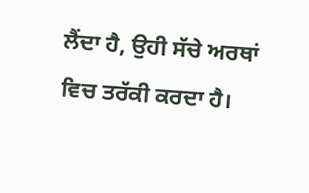ਲੈਂਦਾ ਹੈ, ਉਹੀ ਸੱਚੇ ਅਰਥਾਂ ਵਿਚ ਤਰੱਕੀ ਕਰਦਾ ਹੈ।